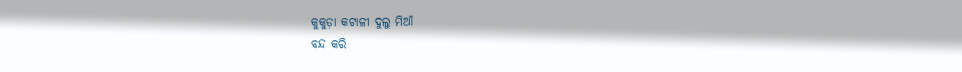କୁକୁଡ଼ା କଟାଳୀ ଦୁଲୁ ମିଆଁ
ବନ୍ଦ କରି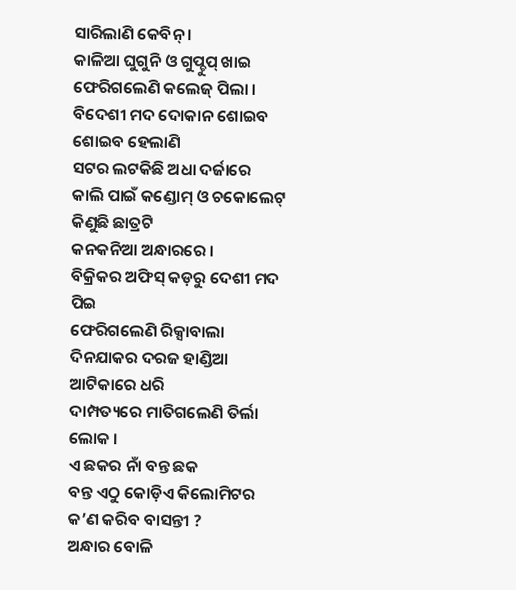ସାରିଲାଣି କେବିନ୍ ।
କାଳିଆ ଘୁଗୁନି ଓ ଗୁପ୍ଚୁପ୍ ଖାଇ
ଫେରିଗଲେଣି କଲେଜ୍ ପିଲା ।
ବିଦେଶୀ ମଦ ଦୋକାନ ଶୋଇବ ଶୋଇବ ହେଲାଣି
ସଟର ଲଟକିଛି ଅଧା ଦର୍ଜାରେ
କାଲି ପାଇଁ କଣ୍ଡୋମ୍ ଓ ଚକୋଲେଟ୍ କିଣୁଛି ଛାତ୍ରଟି
କନକନିଆ ଅନ୍ଧାରରେ ।
ବିକ୍ରିକର ଅଫିସ୍ କଡ଼ରୁ ଦେଶୀ ମଦ ପିଇ
ଫେରିଗଲେଣି ରିକ୍ସାବାଲା
ଦିନଯାକର ଦରଜ ହାଣ୍ଡିଆ ଆଟିକାରେ ଧରି
ଦାମ୍ପତ୍ୟରେ ମାତିଗଲେଣି ତିର୍ଲା ଲୋକ ।
ଏ ଛକର ନାଁ ବନ୍ତ ଛକ
ବନ୍ତ ଏଠୁ କୋଡ଼ିଏ କିଲୋମିଟର
କ’ଣ କରିବ ବାସନ୍ତୀ ?
ଅନ୍ଧାର ବୋଳି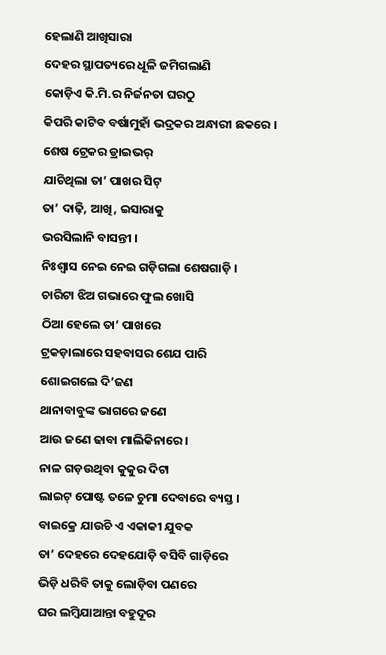ହେଲାଣି ଆଖିସାରା
ଦେହର ସ୍ଥାପତ୍ୟରେ ଧୂଳି ଜମିଗଲାଣି
କୋଡ଼ିଏ କି.ମି.ର ନିର୍ଜନତା ଘରଠୁ
କିପରି କାଟିବ ବର୍ଷାମୁହାଁ ଭଦ୍ରକର ଅନ୍ଧାରୀ ଛକରେ ।
ଶେଷ ଟ୍ରେକର ଡ୍ରାଇଭର୍
ଯାଚିଥିଲା ତା’ ପାଖର ସିଟ୍
ତା’ ଦାଢ଼ି, ଆଖି, ଇସାରାକୁ
ଭରସିଲାନି ବାସନ୍ତୀ ।
ନିଃଶ୍ୱାସ ନେଇ ନେଇ ଗଡ଼ିଗଲା ଶେଷଗାଡ଼ି ।
ଚାରିଟା ଝିଅ ଗଭାରେ ଫୁଲ ଖୋସି
ଠିଆ ହେଲେ ତା’ ପାଖରେ
ଟ୍ରକଡ଼ାଲାରେ ସହବାସର ଶେଯ ପାରି
ଶୋଇଗଲେ ଦି’ଜଣ
ଥାନାବାବୁଙ୍କ ଭାଗରେ ଜଣେ
ଆଉ ଜଣେ ଢାବା ମାଲିକିନାରେ ।
ନାଳ ଗଡ଼ଉଥିବା କୁକୁର ଦିଟା
ଲାଇଟ୍ ପୋଷ୍ଟ ତଳେ ଚୁମା ଦେବାରେ ବ୍ୟସ୍ତ ।
ବାଇକ୍ରେ ଯାଉଚି ଏ ଏକାକୀ ଯୁବକ
ତା’ ଦେହରେ ଦେହଯୋଡ଼ି ବସିବି ଗାଡ଼ିରେ
ଭିଡ଼ି ଧରିବି ତାକୁ ଲୋଡ଼ିବା ପଣରେ
ଘର ଲମ୍ୱିଯାଆନ୍ତା ବହୁଦୂର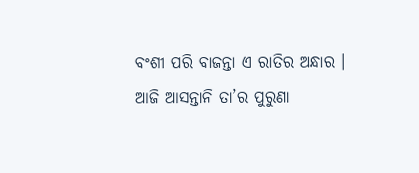ବଂଶୀ ପରି ବାଜନ୍ତା ଏ ରାତିର ଅନ୍ଧାର ।
ଆଜି ଆସନ୍ତାନି ତା’ର ପୁରୁଣା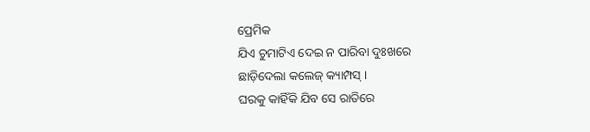ପ୍ରେମିକ
ଯିଏ ଚୁମାଟିଏ ଦେଇ ନ ପାରିବା ଦୁଃଖରେ
ଛାଡ଼ିଦେଲା କଲେଜ୍ କ୍ୟାମ୍ପସ୍ ।
ଘରକୁ କାହିଁକି ଯିବ ସେ ରାତିରେ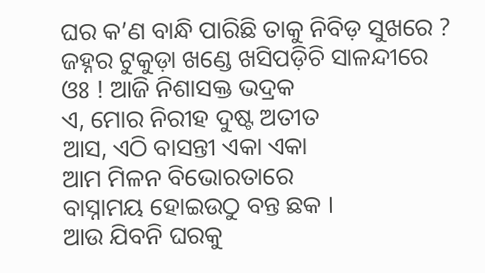ଘର କ’ଣ ବାନ୍ଧି ପାରିଛି ତାକୁ ନିବିଡ଼ ସୁଖରେ ?
ଜହ୍ନର ଟୁକୁଡ଼ା ଖଣ୍ଡେ ଖସିପଡ଼ିଚି ସାଳନ୍ଦୀରେ
ଓଃ ! ଆଜି ନିଶାସକ୍ତ ଭଦ୍ରକ
ଏ, ମୋର ନିରୀହ ଦୁଷ୍ଟ ଅତୀତ
ଆସ, ଏଠି ବାସନ୍ତୀ ଏକା ଏକା
ଆମ ମିଳନ ବିଭୋରତାରେ
ବାସ୍ନାମୟ ହୋଇଉଠୁ ବନ୍ତ ଛକ ।
ଆଉ ଯିବନି ଘରକୁ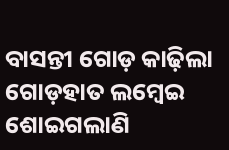ବାସନ୍ତୀ ଗୋଡ଼ କାଢ଼ିଲା
ଗୋଡ଼ହାତ ଲମ୍ୱେଇ ଶୋଇଗଲାଣି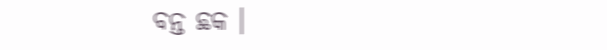ବନ୍ତ ଛକ ।